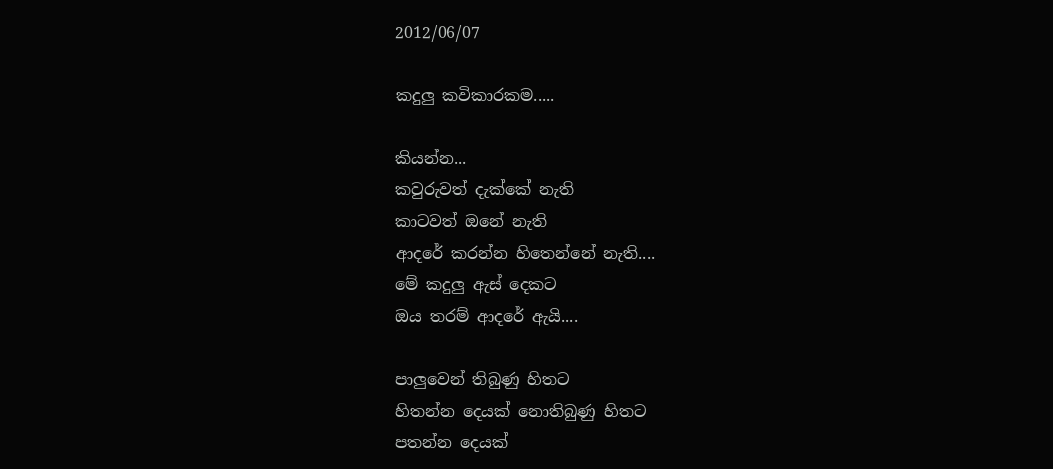2012/06/07

කදුලු කවිකාරකම.....

කියන්න...
කවුරුවත් දැක්කේ නැති
කාටවත් ඔනේ නැති
ආදරේ කරන්න හිතෙන්නේ නැති....
මේ කදුලු ඇස් දෙකට
ඔය තරම් ආදරේ ඇයි....

පාලුවෙන් තිබුණු හිතට
හිතන්න දෙයක් නොතිබුණු හිතට
පතන්න දෙයක්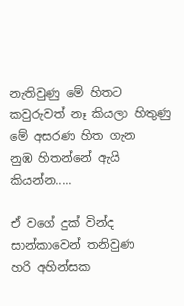නැතිවුණු මේ හිතට
කවුරුවත් නෑ කියලා හිතුණු
මේ අසරණ හිත ගැන
නුඹ හිතන්නේ ඇයි කියන්න.....

ඒ වගේ දුක් වින්ද
සාන්කාවෙන් තනිවුණ
හරි අහින්සක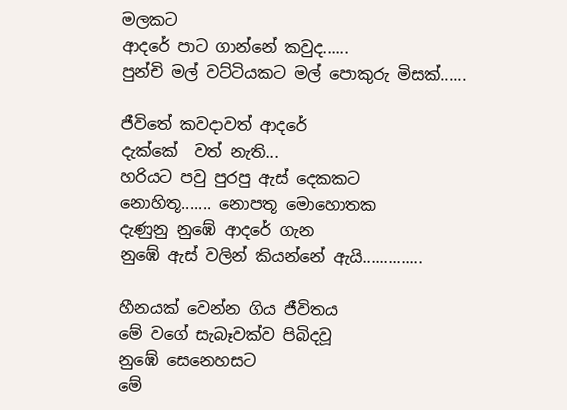මලකට
ආදරේ පාට ගාන්නේ කවුද......
පුන්චි මල් වට්ටියකට මල් පොකුරු මිසක්......

ජීවිතේ කවදාවත් ආදරේ
දැක්කේ  වත් නැති...
හරියට පවු පුරපු ඇස් දෙකකට
නොහිතූ....... නොපතූ මොහොතක
දැණුනු නුඹේ ආදරේ ගැන
නුඹේ ඇස් වලින් කියන්නේ ඇයි..............

හීනයක් වෙන්න ගිය ජීවිතය
මේ වගේ සැබෑවක්ව පිබිදවූ
නුඹේ සෙනෙහසට
මේ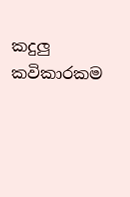කදුලු කවිකාරකම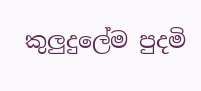කුලුදුලේම පුදමි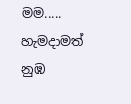මම.....
හැමදාමත් නුඹ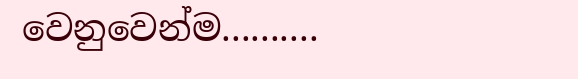වෙනුවෙන්ම..........